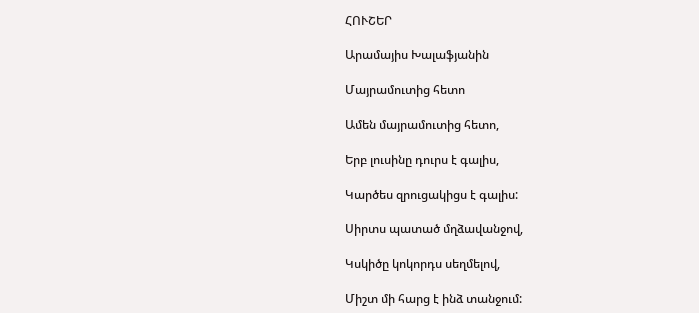ՀՈՒՇԵՐ

Արամայիս Խալաֆյանին

Մայրամուտից հետո

Ամեն մայրամուտից հետո,

Երբ լուսինը դուրս է գալիս,

Կարծես զրուցակիցս է գալիս:

Սիրտս պատած մղձավանջով,

Կսկիծը կոկորդս սեղմելով,

Միշտ մի հարց է ինձ տանջում: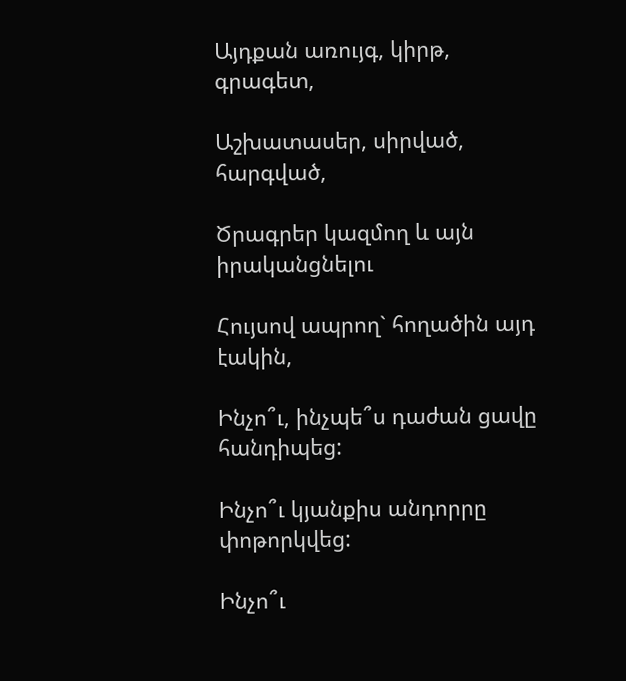Այդքան առույգ, կիրթ, գրագետ,

Աշխատասեր, սիրված, հարգված,

Ծրագրեր կազմող և այն իրականցնելու

Հույսով ապրող` հողածին այդ էակին,

Ինչո՞ւ, ինչպե՞ս դաժան ցավը հանդիպեց:

Ինչո՞ւ կյանքիս անդորրը փոթորկվեց:

Ինչո՞ւ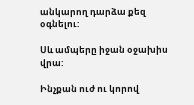անկարող դարձա քեզ օգնելու:

Սև ամպերը իջան օջախիս վրա:

Ինչքան ուժ ու կորով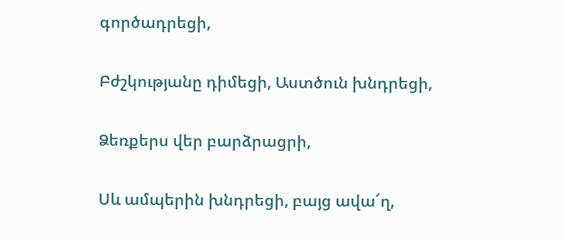գործադրեցի,

Բժշկությանը դիմեցի, Աստծուն խնդրեցի,

Ձեռքերս վեր բարձրացրի,

Սև ամպերին խնդրեցի, բայց ավա՜ղ,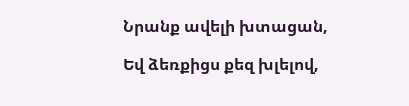Նրանք ավելի խտացան,

Եվ ձեռքիցս քեզ խլելով,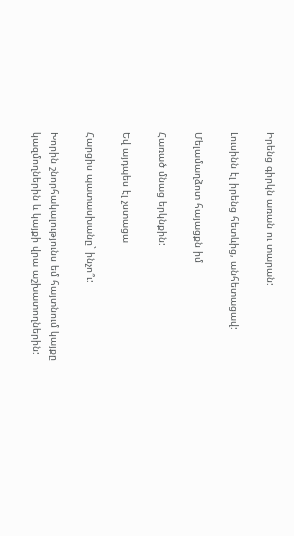Իրենց գիրկն առան ու տարան:

Լուսինն էլ իրենց հետևից, անհետացավ:

Մելամաղձոտ հայացքն իմ

Հառած մնաց երկնքին:

Եվ այդպես էլ չստացա

Հարցիս պատասխանը` ինչո՞ւ:

Խորին շնորհակալությունս եմ հայտնում կայքը կազմողներին և կայքի վրա աշխատողներին: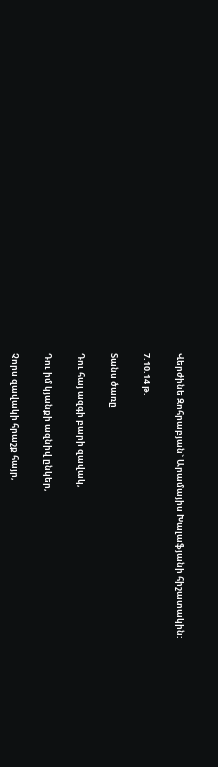Վերժինե Զոհրաբյան` Արամայիս Խալաֆյանի հիշատակին:

7.10.14 թ.

Տանս ծառը

Դու հայ ազգի բարի զավակ,

Դու իմ կյանքի ազնիվ ընկեր,

Չորս զավակի հրաշք հայր,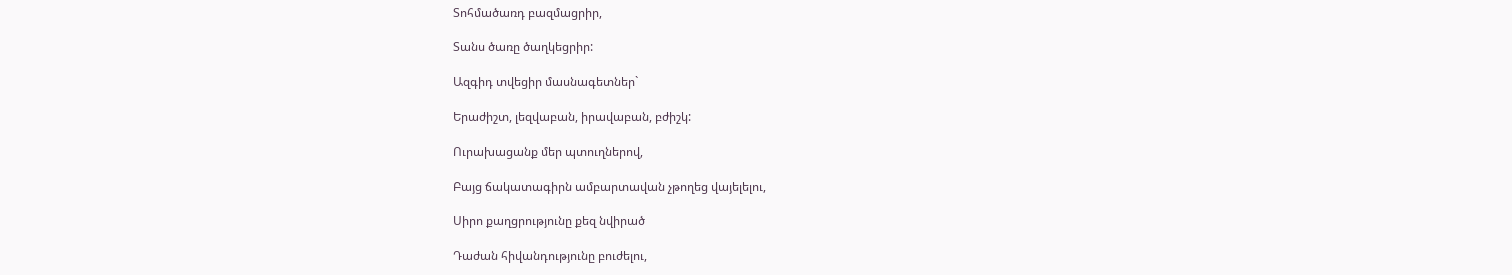Տոհմածառդ բազմացրիր,

Տանս ծառը ծաղկեցրիր:

Ազգիդ տվեցիր մասնագետներ`

Երաժիշտ, լեզվաբան, իրավաբան, բժիշկ:

Ուրախացանք մեր պտուղներով,

Բայց ճակատագիրն ամբարտավան չթողեց վայելելու,

Սիրո քաղցրությունը քեզ նվիրած

Դաժան հիվանդությունը բուժելու,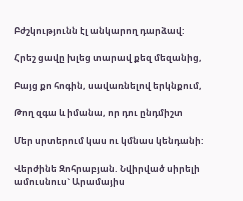Բժշկությունն էլ անկարող դարձավ:

Հրեշ ցավը խլեց տարավ քեզ մեզանից,

Բայց քո հոգին, սավառնելով երկնքում,

Թող զգա և իմանա, որ դու ընդմիշտ

Մեր սրտերում կաս ու կմնաս կենդանի:

Վերժինե Զոհրաբյան. Նվիրված սիրելի ամուսնուս` Արամայիս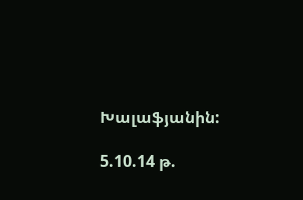Խալաֆյանին:

5.10.14 թ.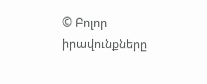© Բոլոր իրավունքները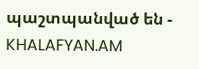պաշտպանված են - KHALAFYAN.AM